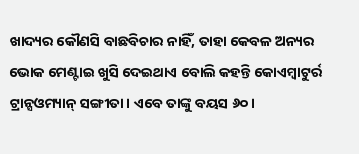ଖାଦ୍ୟର କୌଣସି ବାଛବିଚାର ନାହିଁ, ତାହା କେବଳ ଅନ୍ୟର ଭୋକ ମେଣ୍ଟାଇ ଖୁସି ଦେଇଥାଏ ବୋଲି କହନ୍ତି କୋଏମ୍ବାଟୁର୍ର ଟ୍ରାନ୍ସଓମ୍ୟାନ୍ ସଙ୍ଗୀତା। ଏବେ ତାଙ୍କୁ ବୟସ ୬୦।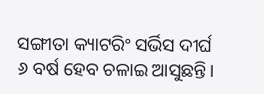ସଙ୍ଗୀତା କ୍ୟାଟରିଂ ସର୍ଭିସ ଦୀର୍ଘ ୬ ବର୍ଷ ହେବ ଚଳାଇ ଆସୁଛନ୍ତି।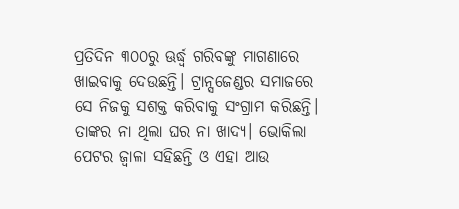ପ୍ରତିଦିନ ୩୦୦ରୁ ଊର୍ଦ୍ଧ୍ୱ ଗରିବଙ୍କୁ ମାଗଣାରେ ଖାଇବାକୁ ଦେଉଛନ୍ତି। ଟ୍ରାନ୍ସଜେଣ୍ଡର ସମାଜରେ ସେ ନିଜକୁ ସଶକ୍ତ କରିବାକୁ ସଂଗ୍ରାମ କରିଛନ୍ତି। ତାଙ୍କର ନା ଥିଲା ଘର ନା ଖାଦ୍ୟ। ଭୋକିଲା ପେଟର ଜ୍ୱାଳା ସହିଛନ୍ତି ଓ ଏହା ଆଉ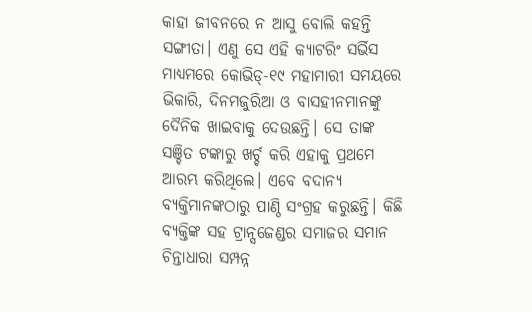କାହା ଜୀବନରେ ନ ଆସୁ ବୋଲି କହନ୍ତି ସଙ୍ଗୀତା। ଏଣୁ ସେ ଏହି କ୍ୟାଟରିଂ ସର୍ଭିସ ମାଧ୍ୟମରେ କୋଭିଡ୍-୧୯ ମହାମାରୀ ସମୟରେ ଭିକାରି, ଦିନମଜୁରିଆ ଓ ବାସହୀନମାନଙ୍କୁ ଦୈନିକ ଖାଇବାକୁ ଦେଉଛନ୍ତି। ସେ ତାଙ୍କ ସଞ୍ଚିତ ଟଙ୍କାରୁ ଖର୍ଚ୍ଚ କରି ଏହାକୁ ପ୍ରଥମେ ଆରମ୍ଭ କରିଥିଲେ। ଏବେ ବଦାନ୍ୟ ବ୍ୟକ୍ତିମାନଙ୍କଠାରୁ ପାଣ୍ଠି ସଂଗ୍ରହ କରୁଛନ୍ତି। କିଛି ବ୍ୟକ୍ତିଙ୍କ ସହ ଟ୍ରାନ୍ସଜେଣ୍ଡର ସମାଜର ସମାନ ଚିନ୍ତାଧାରା ସମ୍ପନ୍ନ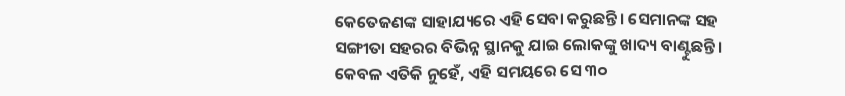କେତେଜଣଙ୍କ ସାହାଯ୍ୟରେ ଏହି ସେବା କରୁଛନ୍ତି। ସେମାନଙ୍କ ସହ ସଙ୍ଗୀତା ସହରର ବିଭିନ୍ନ ସ୍ଥାନକୁ ଯାଇ ଲୋକଙ୍କୁ ଖାଦ୍ୟ ବାଣ୍ଟୁଛନ୍ତି। କେବଳ ଏତିକି ନୁହେଁ, ଏହି ସମୟରେ ସେ ୩୦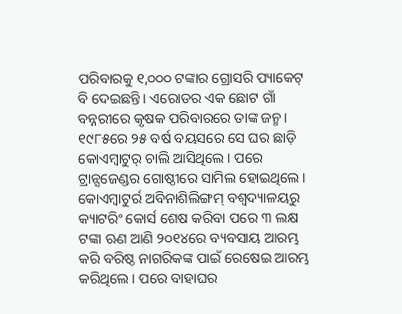ପରିବାରକୁ ୧,୦୦୦ ଟଙ୍କାର ଗ୍ରୋସରି ପ୍ୟାକେଟ୍ ବି ଦେଇଛନ୍ତି। ଏରୋଡର ଏକ ଛୋଟ ଗାଁ ବନ୍ନରୀରେ କୃଷକ ପରିବାରରେ ତାଙ୍କ ଜନ୍ମ। ୧୯୮୫ରେ ୨୫ ବର୍ଷ ବୟସରେ ସେ ଘର ଛାଡ଼ି କୋଏମ୍ବାଟୁର୍ ଚାଲି ଆସିଥିଲେ। ପରେ ଟ୍ରାନ୍ସଜେଣ୍ଡର ଗୋଷ୍ଠୀରେ ସାମିଲ ହୋଇଥିଲେ। କୋଏମ୍ବାଟୁର୍ର ଅବିନାଶିଲିଙ୍ଗମ୍ ବଶ୍ୱଦ୍ୟାଳୟରୁ କ୍ୟାଟରିଂ କୋର୍ସ ଶେଷ କରିବା ପରେ ୩ ଲକ୍ଷ ଟଙ୍କା ଋଣ ଆଣି ୨୦୧୪ରେ ବ୍ୟବସାୟ ଆରମ୍ଭ କରି ବରିଷ୍ଠ ନାଗରିକଙ୍କ ପାଇଁ ରେଷେଇ ଆରମ୍ଭ କରିଥିଲେ। ପରେ ବାହାଘର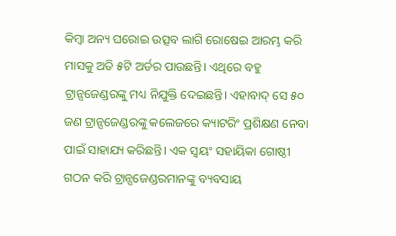କିମ୍ବା ଅନ୍ୟ ଘରୋଇ ଉତ୍ସବ ଲାଗି ରୋଷେଇ ଆରମ୍ଭ କରି ମାସକୁ ଅତି ୫ଟି ଅର୍ଡର ପାଉଛନ୍ତି। ଏଥିରେ ବହୁ ଟ୍ରାନ୍ସଜେଣ୍ଡରଙ୍କୁ ମଧ୍ୟ ନିଯୁକ୍ତି ଦେଇଛନ୍ତି। ଏହାବାଦ୍ ସେ ୫୦ ଜଣ ଟ୍ରାନ୍ସଜେଣ୍ଡରଙ୍କୁ କଲେଜରେ କ୍ୟାଟରିଂ ପ୍ରଶିକ୍ଷଣ ନେବା ପାଇଁ ସାହାଯ୍ୟ କରିଛନ୍ତି। ଏକ ସ୍ବୟଂ ସହାୟିକା ଗୋଷ୍ଠୀ ଗଠନ କରି ଟ୍ରାନ୍ସଜେଣ୍ଡରମାନଙ୍କୁ ବ୍ୟବସାୟ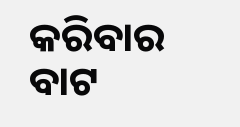କରିବାର ବାଟ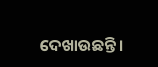ଦେଖାଉଛନ୍ତି।